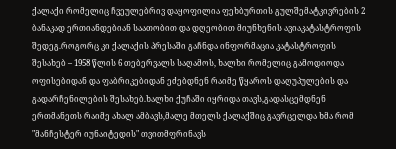ქალაქი რომელიც ჩვეულებრივ დაყოფილია ფეხბურთის გულშემატკივრების 2 ბანაკად ერთიანდებიან საათობით და დღეობით მიუნხენის ავიაკატასტროფის შედეგ.როგორც კი ქალაქის პრესაში გაჩნდა ინფორმაცია კატასტროფის შესახებ – 1958 წლის 6 თებერვალს საღამოს, ხალხი რომელიც გამოდიოდა ოფისებიდან და ფაბრიკებიდან ეძებდნენ რაიმე წყაროს დაღუპულების და გადარჩენილების შესახებ.ხალხი ქუჩაში იყრიდა თავს,გადასცემდნენ ერთმანეთს რაიმე ახალ ამბავს,მალე მთელს ქალაქშიც გავრცელდა ხმა რომ "მანჩესტერ იუნაიტედის" თვითმფრინავს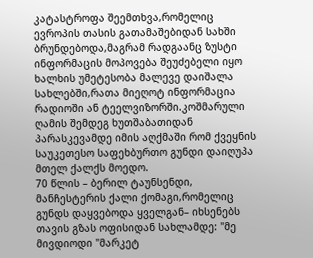კატასტროფა შეემთხვა,რომელიც ევროპის თასის გათამაშებიდან სახში ბრუნდებოდა,მაგრამ რადგაანც ზუსტი ინფორმაცის მოპოვება შეუძებელი იყო ხალხის უმეტესობა მალევე დაიშალა სახლებში,რათა მიეღოტ ინფორმაცია რადიოში ან ტეელვიზორში.კოშმარული ღამის შემდეგ ხუთშაბათიდან პარასკევამდე იმის აღქმაში რომ ქვეყნის საუკეთესო საფეხბურთო გუნდი დაიღუპა მთელ ქალქს მოედო.
70 წლის – ბერილ ტაუნსენდი, მანჩესტერის ქალი ქომაგი,რომელიც გუნდს დაყვებოდა ყველგან– იხსენებს თავის გზას ოფისიდან სახლამდე: "მე მივდიოდი "მარკეტ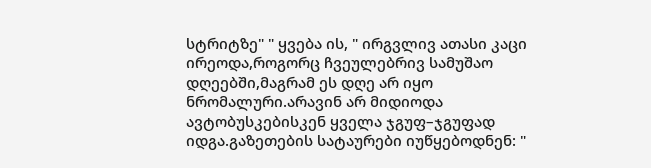სტრიტზე" " ყვება ის, " ირგვლივ ათასი კაცი ირეოდა,როგორც ჩვეულებრივ სამუშაო დღეებში,მაგრამ ეს დღე არ იყო ნრომალური.არავინ არ მიდიოდა ავტობუსკებისკენ ყველა ჯგუფ–ჯგუფად იდგა.გაზეთების სატაურები იუწყებოდნენ: "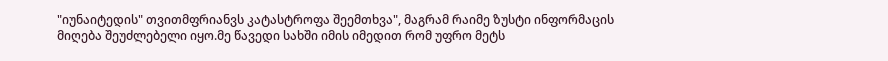"იუნაიტედის" თვითმფრიანვს კატასტროფა შეემთხვა", მაგრამ რაიმე ზუსტი ინფორმაცის მიღება შეუძლებელი იყო.მე წავედი სახში იმის იმედით რომ უფრო მეტს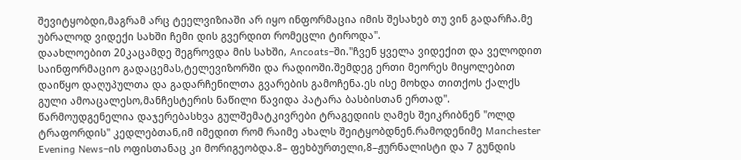შევიტყობდი,მაგრამ არც ტეელვიზიაში არ იყო ინფორმაცია იმის შესახებ თუ ვინ გადარჩა.მე უბრალოდ ვიდექი სახში ჩემი დის გვერდით რომეცლი ტიროდა".
დაახლოებით 20კაცამდე შეგროვდა მის სახში, Ancoats–ში."ჩვენ ყველა ვიდექით და ველოდით საინფორმაციო გადაცემას,ტელევიზორში და რადიოში.შემდეგ ერთი მეორეს მიყოლებით დაიწყო დაღუპულთა და გადარჩენილთა გვარების გამოჩენა.ეს ისე მოხდა თითქოს ქალქს გული ამოაცალესო,მანჩესტერის ნაწილი წავიდა პატარა ბასბისთან ერთად".
წარმოუდგენელია დაჯერებასხვა გულშემატკივრები ტრაგედიის ღამეს შეიკრიბნენ "ოლდ ტრაფორდის" კედლებთან,იმ იმედით რომ რაიმე ახალს შეიტყობდნენ.რამოდენიმე Manchester Evening News–ის ოფისთანაც კი მორიგეობდა.8– ფეხბურთელი,8–ჟურნალისტი და 7 გუნდის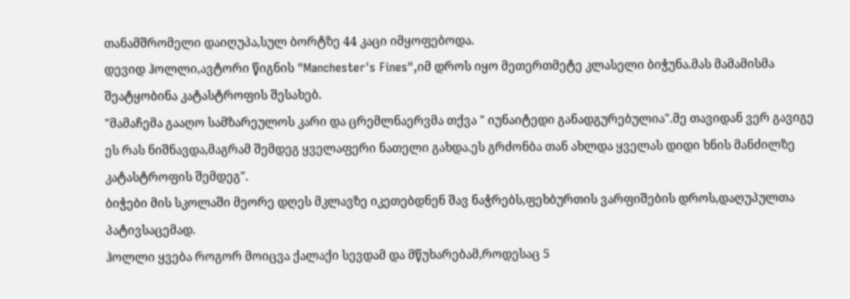თანამშრომელი დაიღუპა,სულ ბორტზე 44 კაცი იმყოფებოდა.
დევიდ ჰოლლი,ავტორი წიგნის "Manchester's Fines",იმ დროს იყო მეთერთმეტე კლასელი ბიჭუნა.მას მამამისმა შეატყობინა კატასტროფის შესახებ.
"მამაჩემა გააღო სამზარეულოს კარი და ცრემლნაერვმა თქვა " იუნაიტედი განადგურებულია".მე თავიდან ვერ გავიგე ეს რას ნიშნავდა,მაგრამ შემდეგ ყველაფერი ნათელი გახდა.ეს გრძონბა თან ახლდა ყველას დიდი ხნის მანძილზე კატასტროფის შემდეგ".
ბიჭები მის სკოლაში მეორე დღეს მკლავზე იკეთებდნენ შავ ნაჭრებს,ფეხბურთის ვარფიშების დროს,დაღუპულთა პატივსაცემად.
ჰოლლი ყვება როგორ მოიცვა ქალაქი სევდამ და მწუხარებამ,როდესაც 5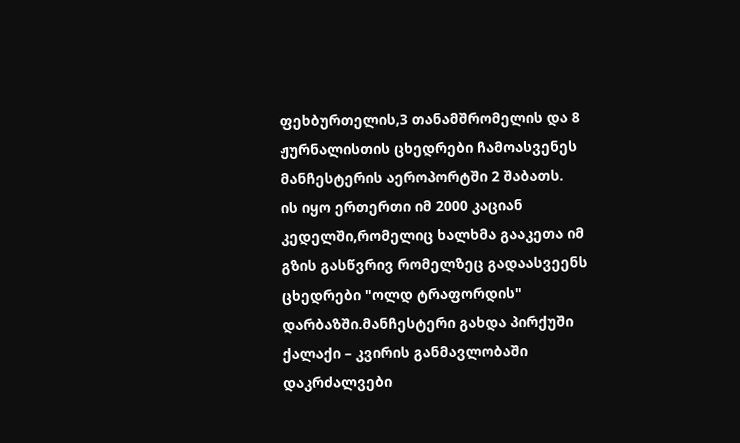ფეხბურთელის,3 თანამშრომელის და 8 ჟურნალისთის ცხედრები ჩამოასვენეს მანჩესტერის აეროპორტში 2 შაბათს.
ის იყო ერთერთი იმ 2000 კაციან კედელში,რომელიც ხალხმა გააკეთა იმ გზის გასწვრივ რომელზეც გადაასვეენს ცხედრები "ოლდ ტრაფორდის" დარბაზში.მანჩესტერი გახდა პირქუში ქალაქი – კვირის განმავლობაში დაკრძალვები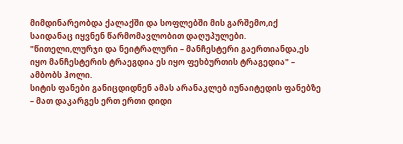მიმდინარეობდა ქალაქში და სოფლებში მის გარშემო,იქ საიდანაც იყვნენ წარმომავლობით დაღუპულები.
"წითელი,ლურჯი და ნეიტრალური – მანჩესტერი გაერთიანდა,ეს იყო მანჩესტერის ტრაეგდია ეს იყო ფეხბურთის ტრაგედია" – ამბობს ჰოლი.
სიტის ფანები განიცდიდნენ ამას არანაკლებ იუნაიტედის ფანებზე – მათ დაკარგეს ერთ ერთი დიდი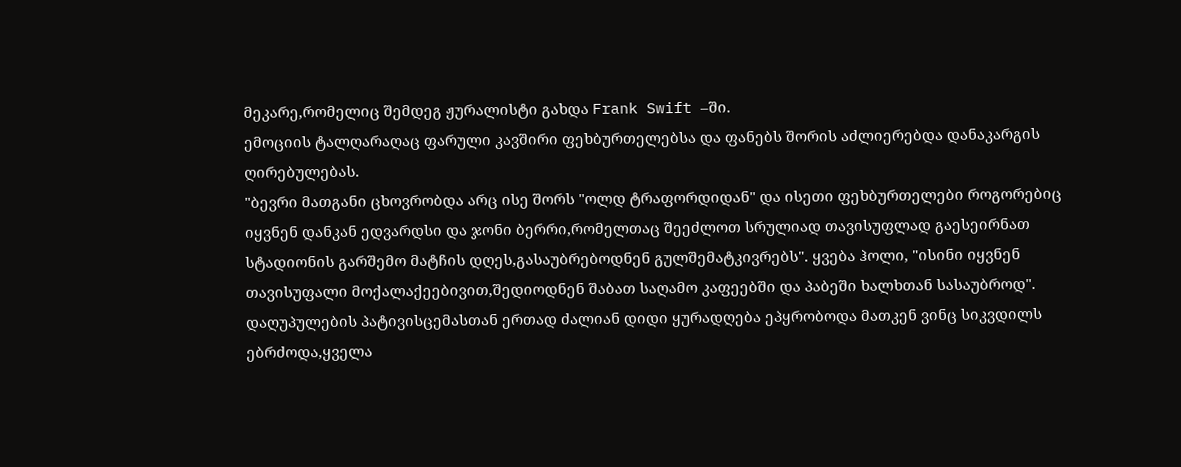მეკარე,რომელიც შემდეგ ჟურალისტი გახდა Frank Swift –ში.
ემოციის ტალღარაღაც ფარული კავშირი ფეხბურთელებსა და ფანებს შორის აძლიერებდა დანაკარგის ღირებულებას.
"ბევრი მათგანი ცხოვრობდა არც ისე შორს "ოლდ ტრაფორდიდან" და ისეთი ფეხბურთელები როგორებიც იყვნენ დანკან ედვარდსი და ჯონი ბერრი,რომელთაც შეეძლოთ სრულიად თავისუფლად გაესეირნათ სტადიონის გარშემო მატჩის დღეს,გასაუბრებოდნენ გულშემატკივრებს". ყვება ჰოლი, "ისინი იყვნენ თავისუფალი მოქალაქეებივით,შედიოდნენ შაბათ საღამო კაფეებში და პაბეში ხალხთან სასაუბროდ".
დაღუპულების პატივისცემასთან ერთად ძალიან დიდი ყურადღება ეპყრობოდა მათკენ ვინც სიკვდილს ებრძოდა,ყველა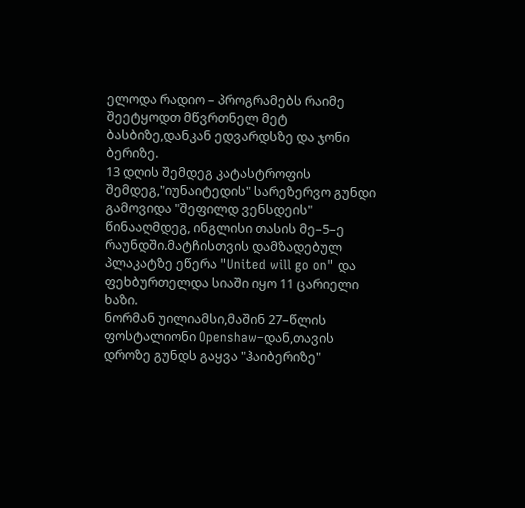ელოდა რადიო – პროგრამებს რაიმე შეეტყოდთ მწვრთნელ მეტ ბასბიზე,დანკან ედვარდსზე და ჯონი ბერიზე.
13 დღის შემდეგ კატასტროფის შემდეგ,"იუნაიტედის" სარეზერვო გუნდი გამოვიდა "შეფილდ ვენსდეის" წინააღმდეგ, ინგლისი თასის მე–5–ე რაუნდში.მატჩისთვის დამზადებულ პლაკატზე ეწერა "United will go on" და ფეხბურთელდა სიაში იყო 11 ცარიელი ხაზი.
ნორმან უილიამსი,მაშინ 27–წლის ფოსტალიონი Openshaw–დან,თავის დროზე გუნდს გაყვა "ჰაიბერიზე"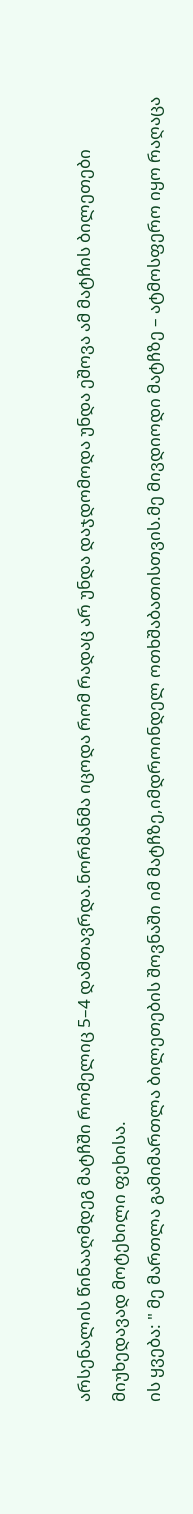არსენალის წინააღმდეგ მატჩში რომელიც 5–4 დამთავრდა.ნორმანმა იცოდა რომ რადაც არ უნდა დაჯდომოდა უნდა ეშოვა ამ მატჩის ბილეთები მიუხედავად მოტეხილი ფეხისა.
ის ყვება: " მე მართლა გამიმართლა ბილეთების შოვნაში იმ მატჩზე,იმდროინდელ ოთხშაბათისთვის.მე მივდიოდი მატჩზე – ატმოსფერო იყო რაღაცა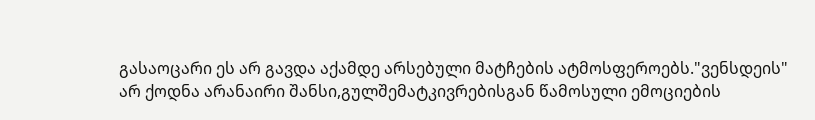გასაოცარი ეს არ გავდა აქამდე არსებული მატჩების ატმოსფეროებს."ვენსდეის" არ ქოდნა არანაირი შანსი,გულშემატკივრებისგან წამოსული ემოციების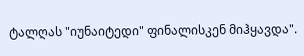ტალღას "იუნაიტედი" ფინალისკენ მიჰყავდა".